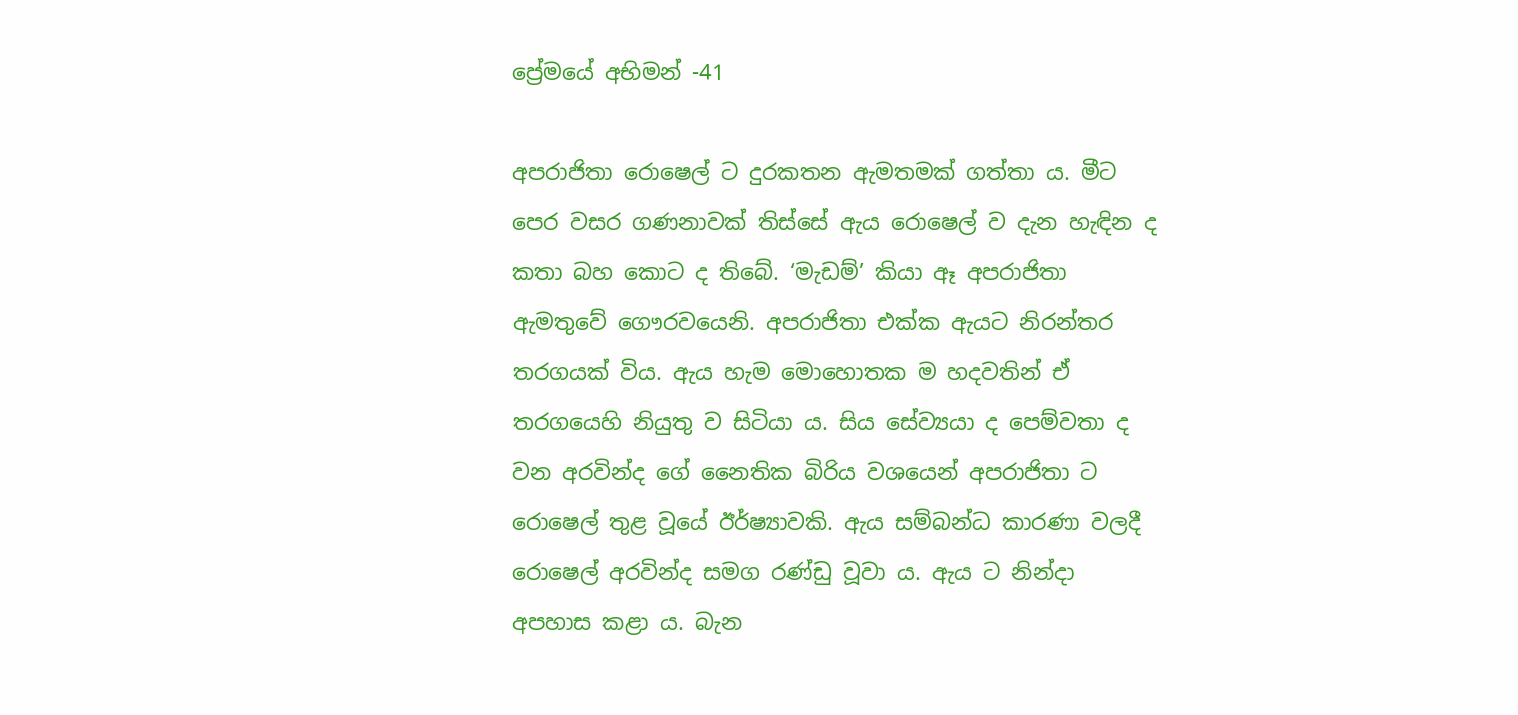ප්‍රේමයේ අභිමන් -41

අපරාජිතා රොෂෙල් ට දුරකතන ඇමතමක් ගත්තා ය. මීට පෙර වසර ගණනාවක් තිස්සේ ඇය රොෂෙල් ව දැන හැඳින ද කතා බහ කොට ද තිබේ. ‘මැඩම්’ කියා ඈ අපරාජිතා ඇමතුවේ ගෞරවයෙනි. අපරාජිතා එක්ක ඇයට නිරන්තර තරගයක් විය. ඇය හැම මොහොතක ම හදවතින් ඒ තරගයෙහි නියුතු ව සිටියා ය. සිය සේව්‍යයා ද පෙම්වතා ද වන අරවින්ද ගේ නෛතික බිරිය වශයෙන් අපරාජිතා ට රොෂෙල් තුළ වූයේ ඊර්ෂ්‍යාවකි. ඇය සම්බන්ධ කාරණා වලදී රොෂෙල් අරවින්ද සමග රණ්ඩු වූවා ය. ඇය ට නින්දා අපහාස කළා ය. බැන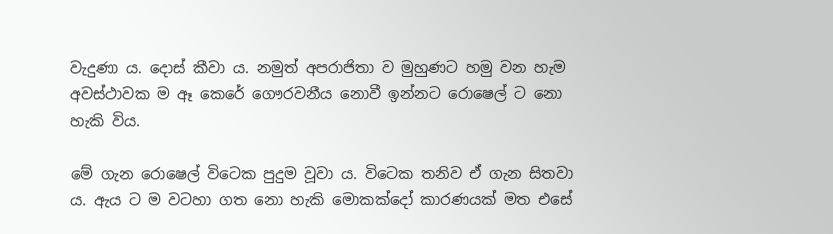වැදුණා ය. දොස් කීවා ය. නමුත් අපරාජිතා ව මුහුණට හමු වන හැම අවස්ථාවක ම ඈ කෙරේ ගෞරවනීය නොවී ඉන්නට රොෂෙල් ට නො හැකි විය.

මේ ගැන රොෂෙල් විටෙක පුදුම වූවා ය. විටෙක තනිව ඒ ගැන සිතවා ය. ඇය ට ම වටහා ගත නො හැකි මොකක්දෝ කාරණයක් මත එසේ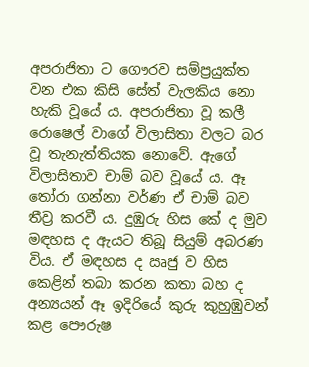අපරාජිතා ට ගෞරව සම්ප්‍රයුක්ත වන එක කිසි සේත් වැලකිය නො හැකි වූයේ ය. අපරාජිතා වූ කලී රොෂෙල් වාගේ විලාසිතා වලට බර වූ තැනැත්තියක නොවේ. ඇගේ විලාසිතාව චාම් බව වූයේ ය. ඈ තෝරා ගන්නා වර්ණ ඒ චාම් බව තීව්‍ර කරවී ය. දුඹුරු හිස කේ ද මුව මඳහස ද ඇයට තිබූ සියුම් අබරණ විය. ඒ මඳහස ද ඍජු ව හිස කෙළින් තබා කරන කතා බහ ද අන්‍යයන් ඈ ඉදිරියේ කුරු කුහුඹුවන් කළ පෞරුෂ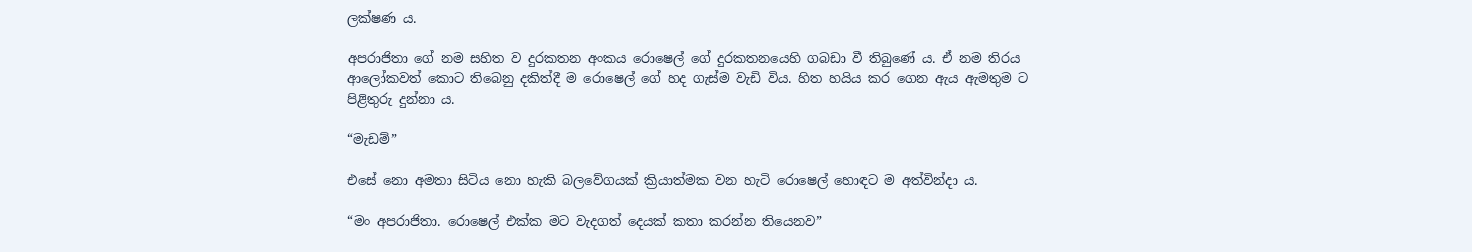ලක්ෂණ ය.

අපරාජිතා ගේ නම සහිත ව දුරකතන අංකය රොෂෙල් ගේ දුරකතනයෙහි ගබඩා වී තිබුණේ ය. ඒ නම තිරය ආලෝකවත් කොට තිබෙනු දකිත්දී ම රොෂෙල් ගේ හද ගැස්ම වැඩි විය. හිත හයිය කර ගෙන ඇය ඇමතුම ට පිළිතුරු දුන්නා ය.

“මැඩම්”

එසේ නො අමතා සිටිය නො හැකි බලවේගයක් ක්‍රියාත්මක වන හැටි රොෂෙල් හොඳට ම අත්වින්දා ය.

“මං අපරාජිතා. රොෂෙල් එක්ක මට වැදගත් දෙයක් කතා කරන්න තියෙනව”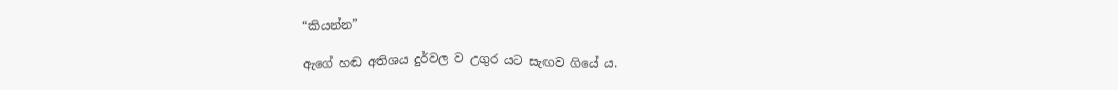“කියන්න”

ඇගේ හඬ අතිශය දුර්වල ව උගුර යට සැඟව ගියේ ය.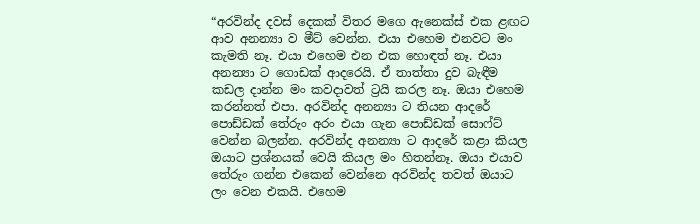“අරවින්ද දවස් දෙකක් විතර මගෙ ඇනෙක්ස් එක ළඟට ආව අනන්‍යා ව මීට් වෙන්න. එයා එහෙම එනවට මං කැමති නෑ. එයා එහෙම එන එක හොඳත් නෑ. එයා අනන්‍යා ට ගොඩක් ආදරෙයි. ඒ තාත්තා දුව බැඳීම කඩල දාන්න මං කවදාවත් ට්‍රයි කරල නෑ. ඔයා එහෙම කරන්නත් එපා. අරවින්ද අනන්‍යා ට තියන ආදරේ පොඩ්ඩක් තේරුං අරං එයා ගැන පොඩ්ඩක් සොෆ්ට් වෙන්න බලන්න. අරවින්ද අනන්‍යා ට ආදරේ කළා කියල ඔයාට ප්‍රශ්නයක් වෙයි කියල මං හිතන්නෑ. ඔයා එයාව තේරුං ගන්න එකෙන් වෙන්නෙ අරවින්ද තවත් ඔයාට ලං වෙන එකයි. එහෙම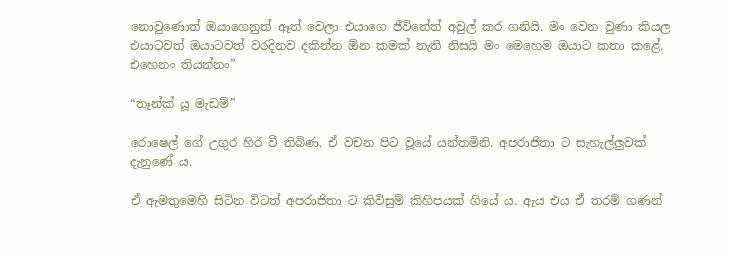නොවුණොත් ඔයාගෙනුත් ඈත් වෙලා එයාගෙ ජීවිතේත් අවුල් කර ගනියි. මං වෙන වුණා කියල එයාටවත් ඔයාටවත් වරදිනව දකින්න ඕන කමක් නැති නිසයි මං මෙහෙම ඔයාට කතා කළේ. එහෙනං තියන්නං”

“තෑන්ක් යූ මැඩම්”

රොෂෙල් ගේ උගුර හිර වී තිබිණ. ඒ වචන පිට වූයේ යන්තමිනි. අපරාජිතා ට සැහැල්ලුවක් දැනුණේ ය.

ඒ ඇමතුමෙහි සිටින විටත් අපරාජිතා ට කිවිසුම් කිහිපයක් ගියේ ය. ඇය එය ඒ තරම් ගණන්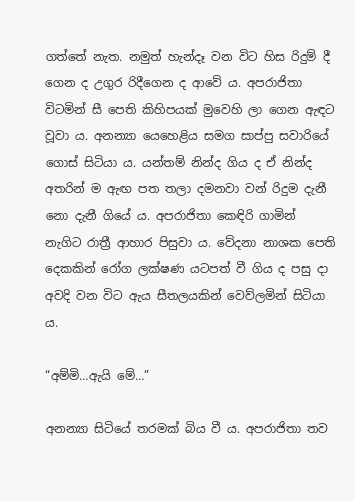ගත්තේ නැත. නමුත් හැන්දෑ වන විට හිස රිදුම් දී ගෙන ද උගුර රිදීගෙන ද ආවේ ය. අපරාජිතා විටමින් සී පෙති කිහිපයක් මුවෙහි ලා ගෙන ඇඳට වූවා ය. අනන්‍යා යෙහෙළිය සමග සාප්පු සවාරියේ ගොස් සිටියා ය. යන්තම් නින්ද ගිය ද ඒ නින්ද අතරින් ම ඇඟ පත තලා දමනවා වන් රිදුම දැනී නො දැනී ගියේ ය. අපරාජිතා කෙඳිරි ගාමින්  නැගිට රාත්‍රී ආහාර පිසුවා ය. වේදනා නාශක පෙති දෙකකින් රෝග ලක්ෂණ යටපත් වී ගිය ද පසු දා අවදි වන විට ඇය සීතලයකින් වෙව්ලමින් සිටියා ය.

“අම්මි…ඇයි මේ…”

අනන්‍යා සිටියේ තරමක් බිය වී ය. අපරාජිතා තව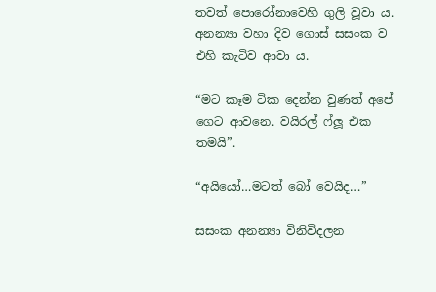තවත් පොරෝනාවෙහි ගුලි වූවා ය. අනන්‍යා වහා දිව ගොස් සසංක ව එහි කැටිව ආවා ය.

“මට කෑම ටික දෙන්න වුණත් අපේ ගෙට ආවනෙ. වයිරල් ෆ්ලූ එක තමයි”.

“අයියෝ…මටත් බෝ වෙයිද…”

සසංක අනන්‍යා විනිවිදලන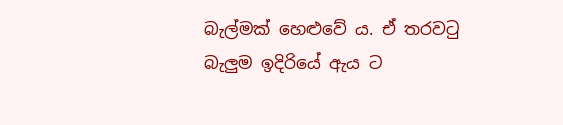බැල්මක් හෙළුවේ ය. ඒ තරවටු බැලුම ඉදිරියේ ඇය ට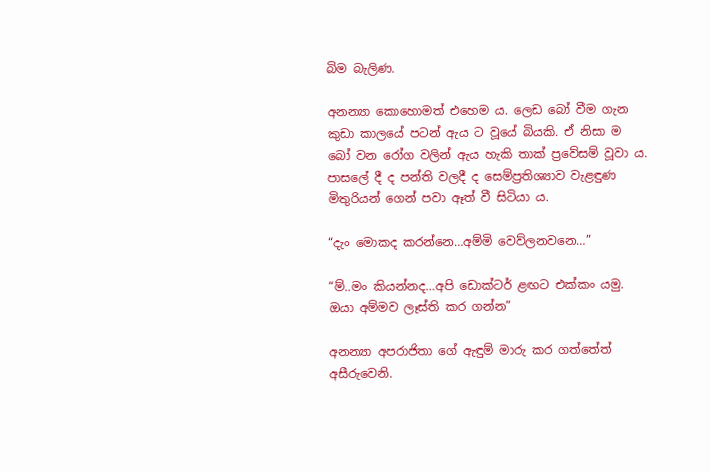බිම බැලිණ.

අනන්‍යා කොහොමත් එහෙම ය. ලෙඩ බෝ වීම ගැන කුඩා කාලයේ පටන් ඇය ට වූයේ බියකි. ඒ නිසා ම බෝ වන රෝග වලින් ඇය හැකි තාක් ප්‍රවේසම් වූවා ය. පාසලේ දී ද පන්ති වලදී ද සෙම්ප්‍රතිශ්‍යාව වැළඳුණ මිතුරියන් ගෙන් පවා ඈත් වී සිටියා ය.

“දැං මොකද කරන්නෙ…අම්මි වෙව්ලනවනෙ…”

“ම්..මං කියන්නද…අපි ඩොක්ටර් ළඟට එක්කං යමු. ඔයා අම්මව ලෑස්ති කර ගන්න”

අනන්‍යා අපරාජිතා ගේ ඇඳුම් මාරු කර ගත්තේත් අසීරුවෙනි.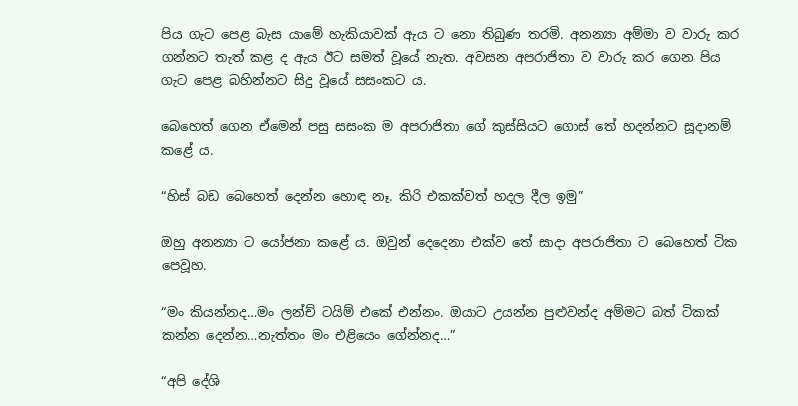පිය ගැට පෙළ බැස යාමේ හැකියාවක් ඇය ට නො තිබුණ තරමි. අනන්‍යා අම්මා ව වාරු කර ගන්නට තැත් කළ ද ඇය ඊට සමත් වූයේ නැත. අවසන අපරාජිතා ව වාරු කර ගෙන පිය ගැට පෙළ බහින්නට සිදු වූයේ සසංකට ය.

බෙහෙත් ගෙන ඒමෙන් පසු සසංක ම අපරාජිතා ගේ කුස්සියට ගොස් තේ හදන්නට සූදානම් කළේ ය.

“හිස් බඩ බෙහෙත් දෙන්න හොඳ නෑ. කිරි එකක්වත් හදල දීල ඉමු”

ඔහු අනන්‍යා ට යෝජනා කළේ ය. ඔවුන් දෙදෙනා එක්ව තේ සාදා අපරාජිතා ට බෙහෙත් ටික පෙවූහ.

“මං කියන්නද…මං ලන්ච් ටයිම් එකේ එන්නං. ඔයාට උයන්න පුළුවන්ද අම්මට බත් ටිකක් කන්න දෙන්න…නැත්තං මං එළියෙං ගේන්නද…”

“අපි දේශි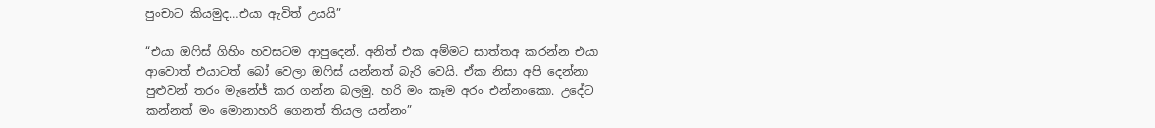පුංචාට කියමුද…එයා ඇවිත් උයයි”

“එයා ඔෆිස් ගිහිං හවසටම ආපුදෙන්. අනිත් එක අම්මට සාත්තඅ කරන්න එයා ආවොත් එයාටත් බෝ වෙලා ඔෆිස් යන්නත් බැරි වෙයි. ඒක නිසා අපි දෙන්නා පුළුවන් තරං මැනේජ් කර ගන්න බලමු. හරි මං කෑම අරං එන්නංකො. උදේට කන්නත් මං මොනාහරි ගෙනත් තියල යන්නං”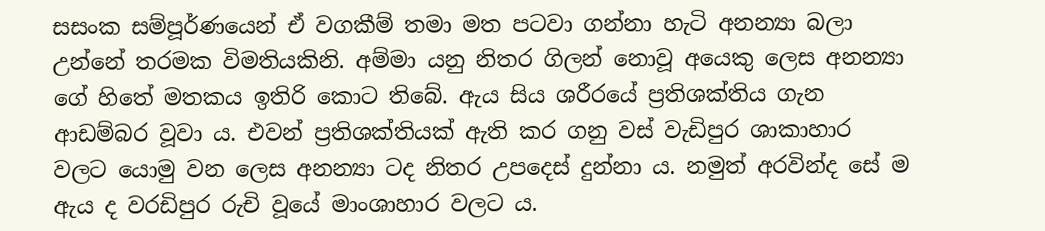සසංක සම්පූර්ණයෙන් ඒ වගකීම් තමා මත පටවා ගන්නා හැටි අනන්‍යා බලා උන්නේ තරමක විමතියකිනි. අම්මා යනු නිතර ගිලන් නොවූ අයෙකු ලෙස අනන්‍යා ගේ හිතේ මතකය ඉතිරි කොට තිබේ. ඇය සිය ශරීරයේ ප්‍රතිශක්තිය ගැන ආඩම්බර වූවා ය. එවන් ප්‍රතිශක්තියක් ඇති කර ගනු වස් වැඩිපුර ශාකාහාර වලට යොමු වන ලෙස අනන්‍යා ටද නිතර උපදෙස් දුන්නා ය. නමුත් අරවින්ද සේ ම ඇය ද වරඩිපුර රුචි වූයේ මාංශාහාර වලට ය.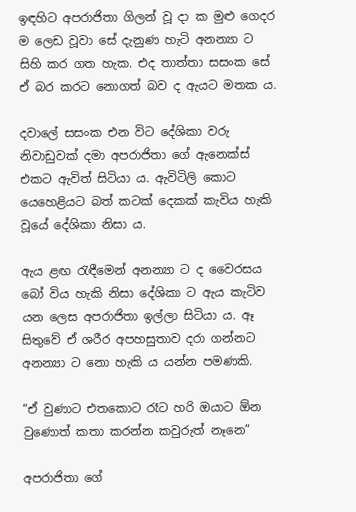ඉඳහිට අපරාජිතා ගිලන් වූ දා ක මුළු ගෙදර ම ලෙඩ වූවා සේ දැනුණ හැටි අනන්‍යා ට සිහි කර ගත හැක. එද තාත්තා සසංක සේ ඒ බර කරට නොගත් බව ද ඇයට මතක ය.

දවාලේ සසංක එන විට දේශිකා වරු නිවාඩුවක් දමා අපරාජිතා ගේ ඇනෙක්ස් එකට ඇවිත් සිටියා ය. ඇවිටිලි කොට යෙහෙළියට බත් කටක් දෙකක් කැවිය හැකි වූයේ දේශිකා නිසා ය.

ඇය ළඟ රැඳීමෙන් අනන්‍යා ට ද වෛරසය බෝ විය හැකි නිසා දේශිකා ට ඇය කැටිව යන ලෙස අපරාජිතා ඉල්ලා සිටියා ය. ඈ සිතුවේ ඒ ශරීර අපහසුතාව දරා ගන්නට අනන්‍යා ට නො හැකි ය යන්න පමණකි.

“ඒ වුණාට එතකොට රෑට හරි ඔයාට ඕන වුණොත් කතා කරන්න කවුරුත් නෑනෙ”

අපරාජිතා ගේ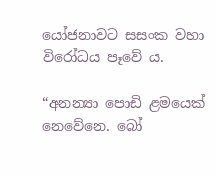යෝජනාවට සසංක වහා විරෝධය පෑවේ ය.

“අනන්‍යා පොඩි ළමයෙක් නෙවේනෙ. බෝ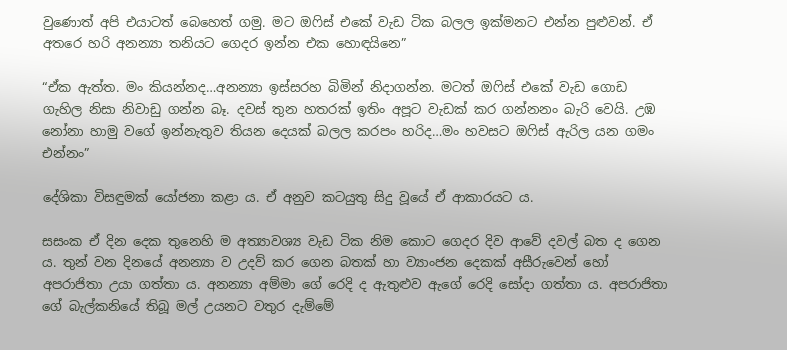වුණොත් අපි එයාටත් බෙහෙත් ගමු. මට ඔෆිස් එකේ වැඩ ටික බලල ඉක්මනට එන්න පුළුවන්. ඒ අතරෙ හරි අනන්‍යා තනියට ගෙදර ඉන්න එක හොඳයිනෙ”

“ඒක ඇත්ත. මං කියන්නද…අනන්‍යා ඉස්සරහ බිමින් නිදාගන්න. මටත් ඔෆිස් එකේ වැඩ ගොඩ ගැහිල නිසා නිවාඩු ගන්න බෑ. දවස් තුන හතරක් ඉතිං අපූට වැඩක් කර ගන්නනං බැරි වෙයි. උඹ නෝනා හාමු වගේ ඉන්නැතුව තියන දෙයක් බලල කරපං හරිද…මං හවසට ඔෆිස් ඇරිල යන ගමං එන්නං”

දේශිකා විසඳුමක් යෝජනා කළා ය. ඒ අනුව කටයුතු සිදු වූයේ ඒ ආකාරයට ය.

සසංක ඒ දින දෙක තුනෙහි ම අත්‍යාවශ්‍ය වැඩ ටික නිම කොට ගෙදර දිව ආවේ දවල් බත ද ගෙන ය. තුන් වන දිනයේ අනන්‍යා ව උදව් කර ගෙන බතක් හා ව්‍යාංජන දෙකක් අසීරුවෙන් හෝ අපරාජිතා උයා ගත්තා ය. අනන්‍යා අම්මා ගේ රෙදි ද ඇතුළුව ඇගේ රෙදි සෝදා ගත්තා ය. අපරාජිතා ගේ බැල්කනියේ තිබූ මල් උයනට වතුර දැම්මේ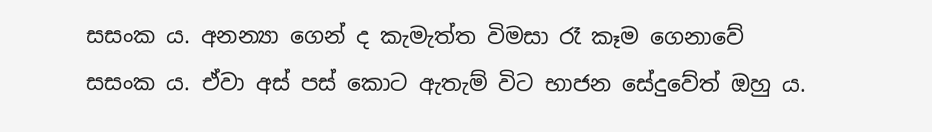සසංක ය. අනන්‍යා ගෙන් ද කැමැත්ත විමසා රෑ කෑම ගෙනාවේ සසංක ය. ඒවා අස් පස් කොට ඇතැම් විට භාජන සේදුවේත් ඔහු ය.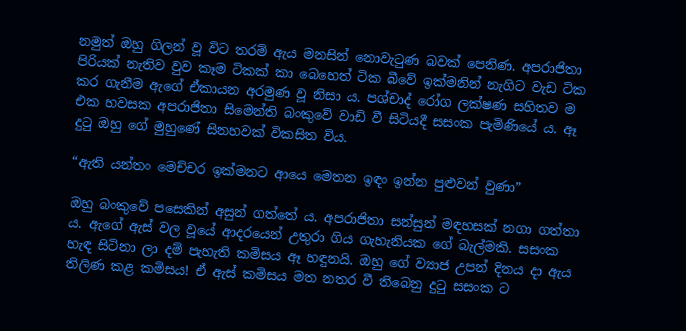නමුත් ඔහු ගිලන් වූ විට තරම් ඇය මනසින් නොවැටුණ බවක් පෙනිණ. අපරාජිතා පිරියක් නැතිව වුව කෑම ටිකක් කා බෙහෙත් ටික බීවේ ඉක්මනින් නැගිට වැඩ ටික කර ගැනීම ඇගේ ඒකායන අරමුණ වූ නිසා ය. පශ්චාද් රෝග ලක්ෂණ සහිතව ම එක හවසක අපරාජිතා සිමෙන්ති බංකුවේ වාඩි වී සිටියදී සසංක පැමිණියේ ය. ඈ දුටු ඔහු ගේ මුහුණේ සිනහවක් විකසිත විය.

“ඇති යන්තං මෙච්චර ඉක්මනට ආයෙ මෙතන ඉඳං ඉන්න පුළුවන් වුණා”

ඔහු බංකුවේ පසෙකින් අසුන් ගත්තේ ය. අපරාජිතා සන්සුන් මඳහසක් නගා ගත්තා ය. ඇගේ ඇස් වල වූයේ ආදරයෙන් උතුරා ගිය ගැහැනියක ගේ බැල්මකි. සසංක හැඳ සිටිනා ලා දම් පැහැති කමිසය ඈ හඳුනයි. ඔහු ගේ ව්‍යාජ උපන් දිනය දා ඇය තිලිණ කළ කමිසය! ඒ ඇස් කමිසය මත නතර වී තිබෙනු දුටු සසංක ට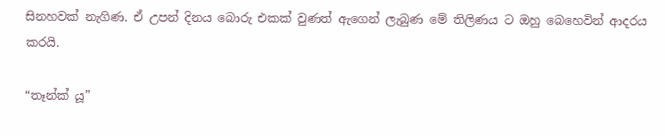සිනහවක් නැගිණ. ඒ උපන් දිනය බොරු එකක් වුණත් ඇගෙන් ලැබුණ මේ තිලිණය ට ඔහු බෙහෙවින් ආදරය කරයි.

“තෑන්ක් යූ”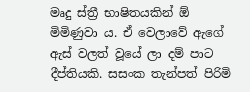මෘදු ස්ත්‍රී භාෂිතයකින් ඕ මිමිණුවා ය. ඒ වෙලාවේ ඇගේ ඇස් වලත් වූයේ ලා දම් පාට දීප්තියකි. සසංක තැන්පත් පිරිමි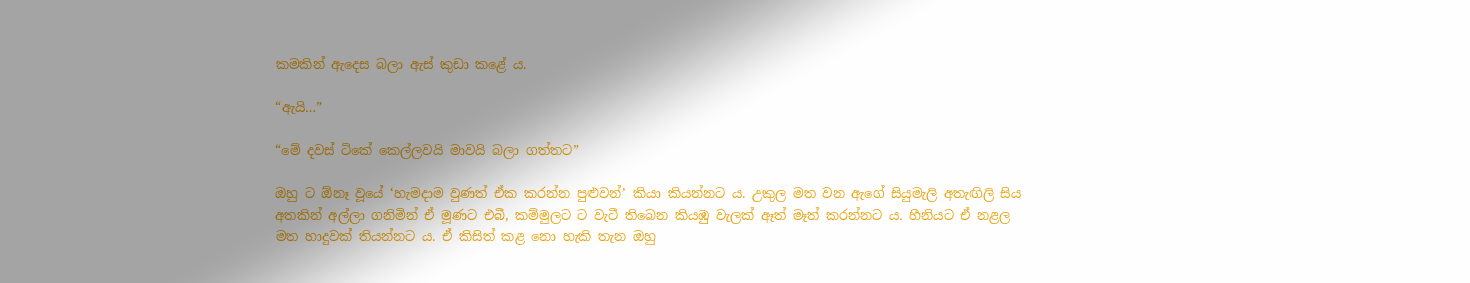කමකින් ඇදෙස බලා ඇස් කුඩා කළේ ය.

“ඇයි…”

“මේ දවස් ටිකේ කෙල්ලවයි මාවයි බලා ගත්තට”

ඔහු ට ඕනෑ වූයේ ‘හැමදාම වුණත් ඒක කරන්න පුළුවන්’ කියා කියන්නට ය. උකුල මත වන ඇගේ සියුමැලි අතැඟිලි සිය අතකින් අල්ලා ගනිමින් ඒ මූණට එබී, කම්මුලට ට වැටී තිබෙන කියඹු වැලක් ඈත් මෑත් කරන්නට ය. හීනියට ඒ නළල මත හාදුවක් තියන්නට ය. ඒ කිසිත් කළ නො හැකි තැන ඔහු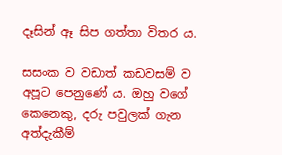දෑසින් ඈ සිප ගත්තා විතර ය.

සසංක ව වඩාත් කඩවසම් ව අපූට පෙනුණේ ය. ඔහු වගේ කෙනෙකු, දරු පවුලක් ගැන අත්දැකීම්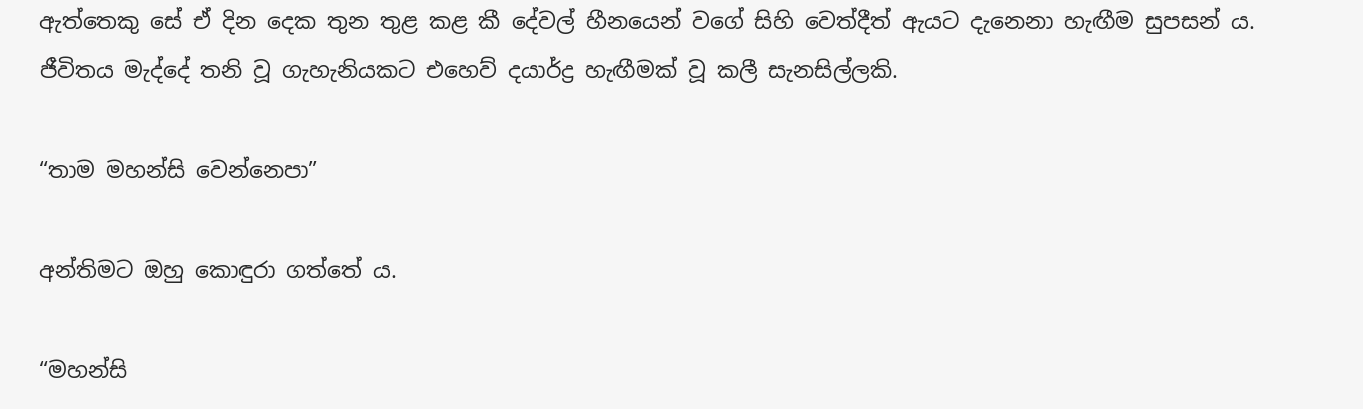ඇත්තෙකු සේ ඒ දින දෙක තුන තුළ කළ කී දේවල් හීනයෙන් වගේ සිහි වෙත්දීත් ඇයට දැනෙනා හැඟීම සුපසන් ය. ජීවිතය මැද්දේ තනි වූ ගැහැනියකට එහෙව් දයාර්ද්‍ර හැඟීමක් වූ කලී සැනසිල්ලකි.

“තාම මහන්සි වෙන්නෙපා”

අන්තිමට ඔහු කොඳුරා ගත්තේ ය.

“මහන්සි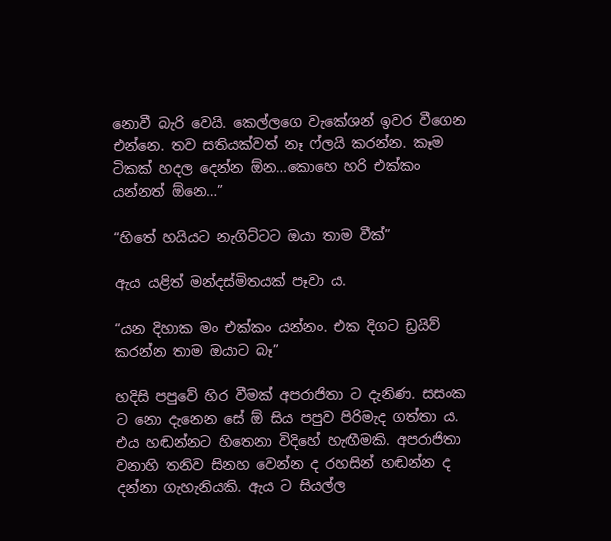නොවී බැරි වෙයි. කෙල්ලගෙ වැකේශන් ඉවර වීගෙන එන්නෙ. තව සතියක්වත් නෑ ෆ්ලයි කරන්න. කෑම ටිකක් හදල දෙන්න ඕන…කොහෙ හරි එක්කං යන්නත් ඕනෙ…”

“හිතේ හයියට නැගිට්ටට ඔයා තාම වීක්”

ඇය යළිත් මන්දස්මිතයක් පෑවා ය.

“යන දිහාක මං එක්කං යන්නං. එක දිගට ඩ්‍රයිව් කරන්න තාම ඔයාට බෑ”

හදිසි පපුවේ හිර වීමක් අපරාජිතා ට දැනිණ. සසංක ට නො දැනෙන සේ ඕ සිය පපුව පිරිමැද ගත්තා ය. එය හඬන්නට හිතෙනා විදිහේ හැඟීමකි. අපරාජිතා වනාහි තනිව සිනහ වෙන්න ද රහසින් හඬන්න ද දන්නා ගැහැනියකි. ඇය ට සියල්ල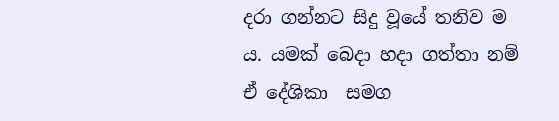දරා ගන්නට සිදු වූයේ තනිව ම ය. යමක් බෙදා හදා ගත්තා නම් ඒ දේශිකා  සමග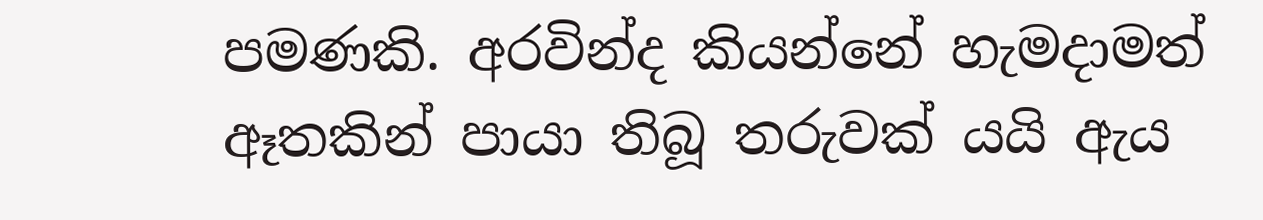පමණකි. අරවින්ද කියන්නේ හැමදාමත් ඈතකින් පායා තිබූ තරුවක් යයි ඇය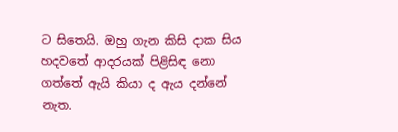ට සිතෙයි. ඔහු ගැන කිසි දාක සිය හදවතේ ආදරයක් පිළිසිඳ නො ගත්තේ ඇයි කියා ද ඇය දන්නේ නැත.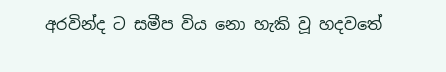අරවින්ද ට සමීප විය නො හැකි වූ හදවතේ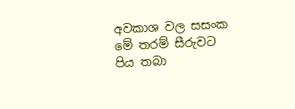අවකාශ වල සසංක මේ තරම් සීරුවට පිය තබා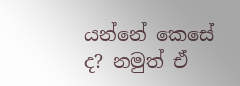යන්නේ කෙසේ ද? නමුත් ඒ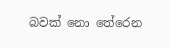බවක් නො තේරෙන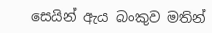සෙයින් ඇය බංකුව මතින්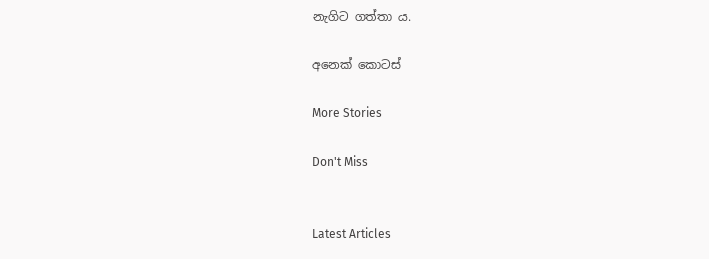නැගිට ගත්තා ය.

අනෙක් කොටස්

More Stories

Don't Miss


Latest Articles